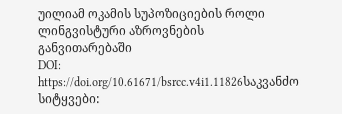უილიამ ოკამის სუპოზიციების როლი ლინგვისტური აზროვნების განვითარებაში
DOI:
https://doi.org/10.61671/bsrcc.v4i1.11826საკვანძო სიტყვები: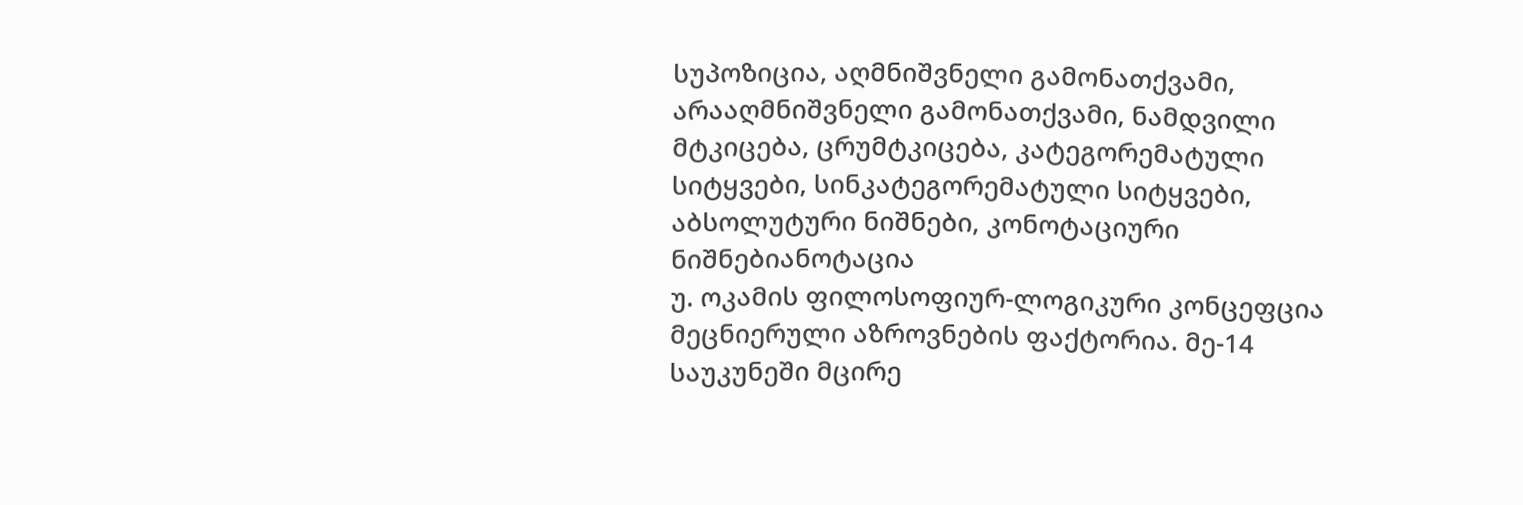სუპოზიცია, აღმნიშვნელი გამონათქვამი, არააღმნიშვნელი გამონათქვამი, ნამდვილი მტკიცება, ცრუმტკიცება, კატეგორემატული სიტყვები, სინკატეგორემატული სიტყვები, აბსოლუტური ნიშნები, კონოტაციური ნიშნებიანოტაცია
უ. ოკამის ფილოსოფიურ-ლოგიკური კონცეფცია მეცნიერული აზროვნების ფაქტორია. მე-14 საუკუნეში მცირე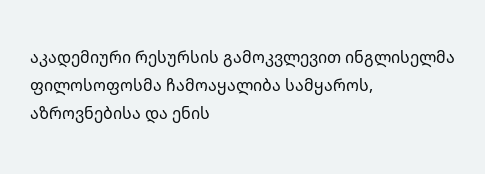აკადემიური რესურსის გამოკვლევით ინგლისელმა ფილოსოფოსმა ჩამოაყალიბა სამყაროს, აზროვნებისა და ენის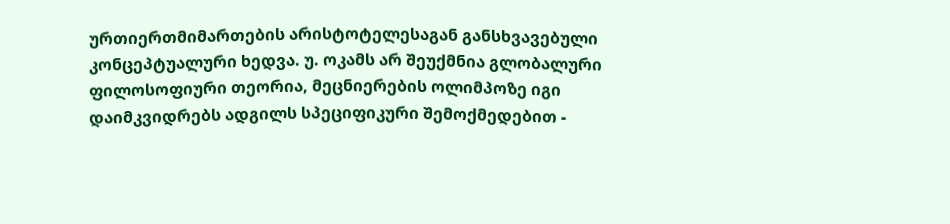ურთიერთმიმართების არისტოტელესაგან განსხვავებული კონცეპტუალური ხედვა. უ. ოკამს არ შეუქმნია გლობალური ფილოსოფიური თეორია, მეცნიერების ოლიმპოზე იგი დაიმკვიდრებს ადგილს სპეციფიკური შემოქმედებით -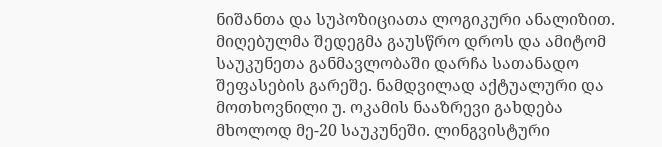ნიშანთა და სუპოზიციათა ლოგიკური ანალიზით. მიღებულმა შედეგმა გაუსწრო დროს და ამიტომ საუკუნეთა განმავლობაში დარჩა სათანადო შეფასების გარეშე. ნამდვილად აქტუალური და მოთხოვნილი უ. ოკამის ნააზრევი გახდება მხოლოდ მე-20 საუკუნეში. ლინგვისტური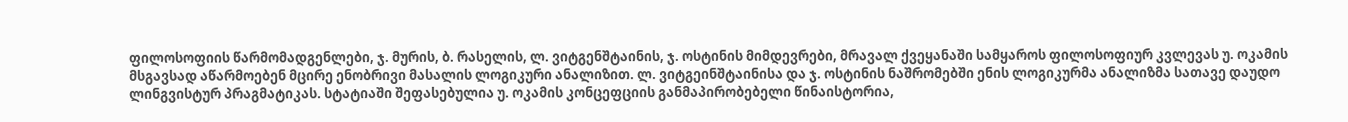ფილოსოფიის წარმომადგენლები, ჯ. მურის, ბ. რასელის, ლ. ვიტგენშტაინის, ჯ. ოსტინის მიმდევრები, მრავალ ქვეყანაში სამყაროს ფილოსოფიურ კვლევას უ. ოკამის მსგავსად აწარმოებენ მცირე ენობრივი მასალის ლოგიკური ანალიზით. ლ. ვიტგეინშტაინისა და ჯ. ოსტინის ნაშრომებში ენის ლოგიკურმა ანალიზმა სათავე დაუდო ლინგვისტურ პრაგმატიკას. სტატიაში შეფასებულია უ. ოკამის კონცეფციის განმაპირობებელი წინაისტორია,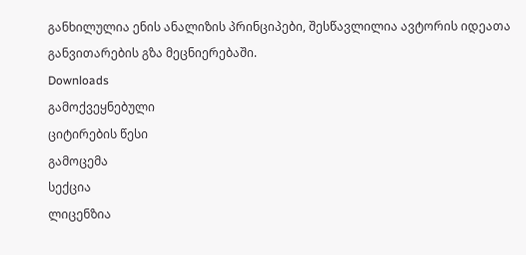განხილულია ენის ანალიზის პრინციპები, შესწავლილია ავტორის იდეათა განვითარების გზა მეცნიერებაში.
Downloads
გამოქვეყნებული
ციტირების წესი
გამოცემა
სექცია
ლიცენზია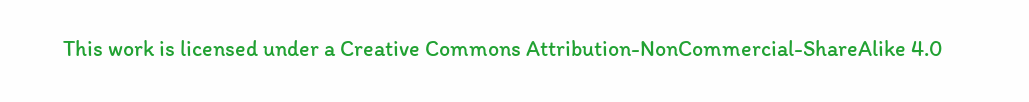This work is licensed under a Creative Commons Attribution-NonCommercial-ShareAlike 4.0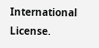International License.